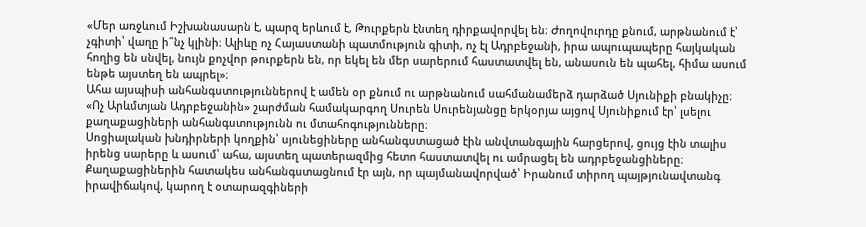«Մեր առջևում Իշխանասարն է, պարզ երևում է, Թուրքերն էնտեղ դիրքավորվել են։ Ժողովուրդը քնում, արթնանում է՝ չգիտի՝ վաղը ի՞նչ կլինի։ Ալիևը ոչ Հայաստանի պատմություն գիտի, ոչ էլ Ադրբեջանի, իրա ապուպապերը հայկական հողից են սնվել, նույն քոչվոր թուրքերն են, որ եկել են մեր սարերում հաստատվել են, անասուն են պահել, հիմա ասում ենթե այստեղ են ապրել»։
Ահա այսպիսի անհանգստություններով է ամեն օր քնում ու արթնանում սահմանամերձ դարձած Սյունիքի բնակիչը։
«Ոչ Արևմտյան Ադրբեջանին» շարժման համակարգող Սուրեն Սուրենյանցը երկօրյա այցով Սյունիքում էր՝ լսելու քաղաքացիների անհանգստությունն ու մտահոգությունները։
Սոցիալական խնդիրների կողքին՝ սյունեցիները անհանգստացած էին անվտանգային հարցերով, ցույց էին տալիս իրենց սարերը և ասում՝ ահա, այստեղ պատերազմից հետո հաստատվել ու ամրացել են ադրբեջանցիները։
Քաղաքացիներին հատակես անհանգստացնում էր այն, որ պայմանավորված՝ Իրանում տիրող պայթյունավտանգ իրավիճակով, կարող է օտարազգիների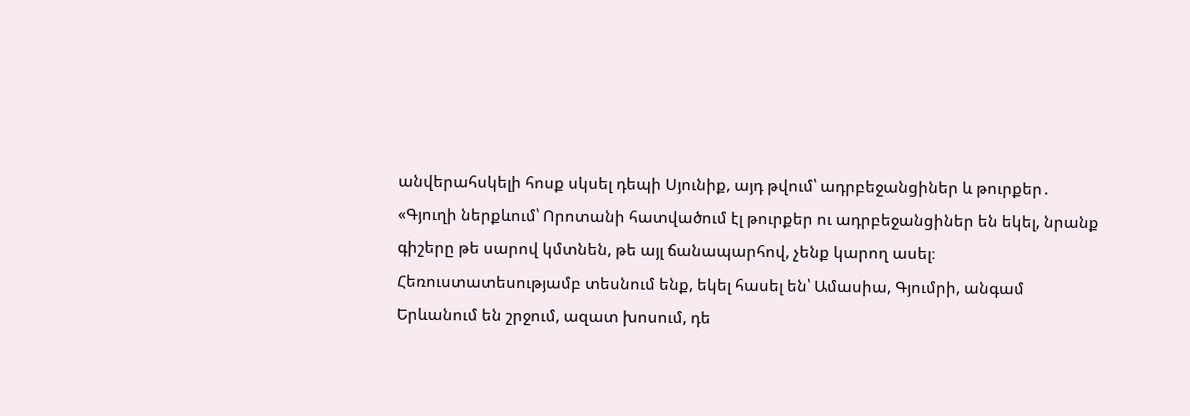անվերահսկելի հոսք սկսել դեպի Սյունիք, այդ թվում՝ ադրբեջանցիներ և թուրքեր․
«Գյուղի ներքևում՝ Որոտանի հատվածում էլ թուրքեր ու ադրբեջանցիներ են եկել, նրանք գիշերը թե սարով կմտնեն, թե այլ ճանապարհով, չենք կարող ասել։ Հեռուստատեսությամբ տեսնում ենք, եկել հասել են՝ Ամասիա, Գյումրի, անգամ Երևանում են շրջում, ազատ խոսում, դե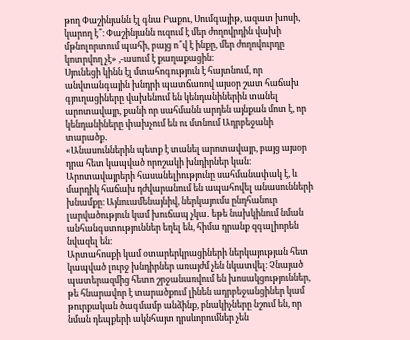թող Փաշինյանն էլ գնա Բաքու, Սումգայիթ, ազատ խոսի, կարող է՞։ Փաշինյանն ուզում է մեր ժողովրդին վախի մթնոլորտում պահի, բայց ո՞վ է ինքը, մեր ժողովուրդը կոտրվող չէ» ,-ասում է քաղաքացին։
Սյունեցի կինն էլ մտահոգություն է հայտնում, որ անվտանգային խնդրի պատճառով այսօր շատ հաճախ գյուղացիները վախենում են կենդանիներին տանել արոտավայր, քանի որ սահմանն արդեն այնքան մոտ է, որ կենդանիները փախչում են ու մտնում Ադրբեջանի տարածք․
«Անասուններին պետք է տանել արոտավայր, բայց այսօր դրա հետ կապված որոշակի խնդիրներ կան։ Արոտավայրերի հասանելիությունը սահմանափակ է, և մարդիկ հաճախ դժվարանում են ապահովել անասունների խնամքը։ Այնուամենայնիվ, ներկայումս ընդհանուր լարվածություն կամ խուճապ չկա․ եթե նախկինում նման անհանգստություններ եղել են, հիմա դրանք զգալիորեն նվազել են։
Արտահոսքի կամ օտարերկրացիների ներկայության հետ կապված լուրջ խնդիրներ առայժմ չեն նկատվել։ Չնայած պատերազմից հետո շրջանառվում են խոսակցություններ, թե հնարավոր է տարածքում լինեն ադրբեջանցիներ կամ թուրքական ծագմամբ անձինք, բնակիչները նշում են, որ նման դեպքերի ակնհայտ դրսևորումներ չեն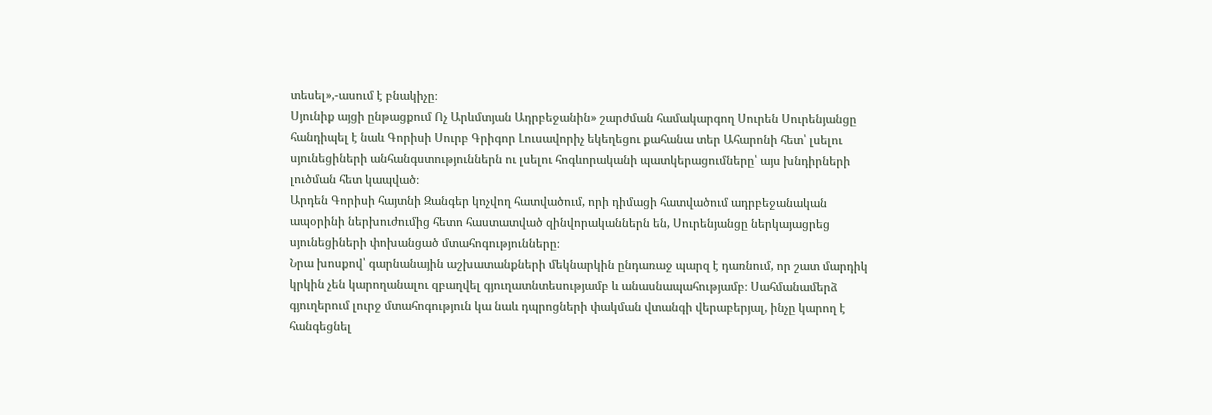տեսել»,-ասում է բնակիչը։
Սյունիք այցի ընթացքում Ոչ Արևմտյան Ադրբեջանին» շարժման համակարգող Սուրեն Սուրենյանցը հանդիպել է նաև Գորիսի Սուրբ Գրիգոր Լուսավորիչ եկեղեցու քահանա տեր Ահարոնի հետ՝ լսելու սյունեցիների անհանգստություններն ու լսելու հոգևորականի պատկերացումները՝ այս խնդիրների լուծման հետ կապված։
Արդեն Գորիսի հայտնի Զանգեր կոչվող հատվածում, որի դիմացի հատվածում ադրբեջանական ապօրինի ներխուժումից հետո հաստատված զինվորականներն են, Սուրենյանցը ներկայացրեց սյունեցիների փոխանցած մտահոգությունները։
Նրա խոսքով՝ գարնանային աշխատանքների մեկնարկին ընդառաջ պարզ է դառնում, որ շատ մարդիկ կրկին չեն կարողանալու զբաղվել գյուղատնտեսությամբ և անասնապահությամբ։ Սահմանամերձ գյուղերում լուրջ մտահոգություն կա նաև դպրոցների փակման վտանգի վերաբերյալ, ինչը կարող է հանգեցնել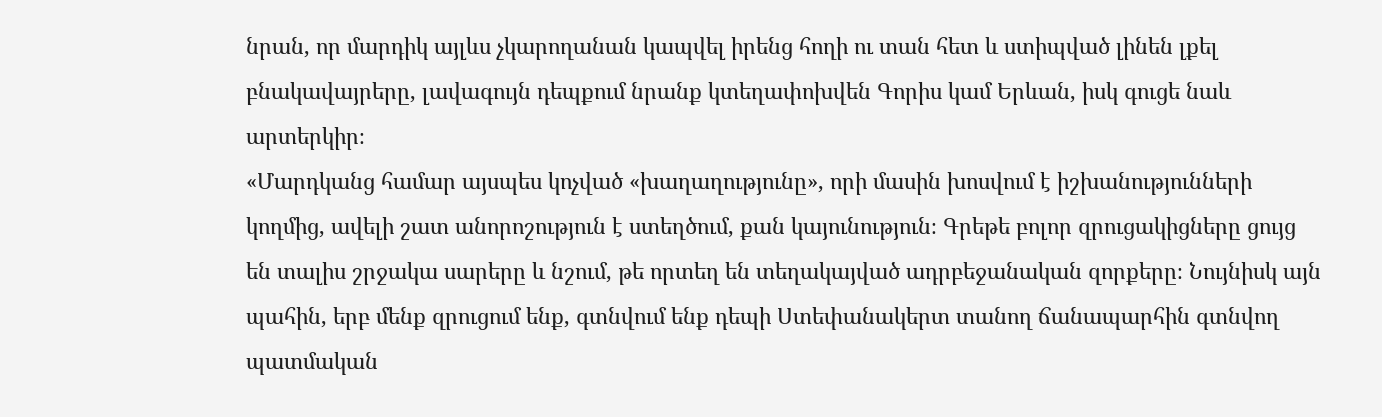նրան, որ մարդիկ այլևս չկարողանան կապվել իրենց հողի ու տան հետ և ստիպված լինեն լքել բնակավայրերը, լավագույն դեպքում նրանք կտեղափոխվեն Գորիս կամ Երևան, իսկ գուցե նաև արտերկիր։
«Մարդկանց համար այսպես կոչված «խաղաղությունը», որի մասին խոսվում է իշխանությունների կողմից, ավելի շատ անորոշություն է ստեղծում, քան կայունություն։ Գրեթե բոլոր զրուցակիցները ցույց են տալիս շրջակա սարերը և նշում, թե որտեղ են տեղակայված ադրբեջանական զորքերը։ Նույնիսկ այն պահին, երբ մենք զրուցում ենք, գտնվում ենք դեպի Ստեփանակերտ տանող ճանապարհին գտնվող պատմական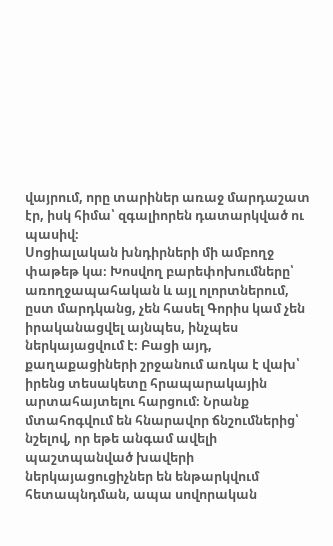վայրում, որը տարիներ առաջ մարդաշատ էր, իսկ հիմա՝ զգալիորեն դատարկված ու պասիվ։
Սոցիալական խնդիրների մի ամբողջ փաթեթ կա։ Խոսվող բարեփոխումները՝ առողջապահական և այլ ոլորտներում, ըստ մարդկանց, չեն հասել Գորիս կամ չեն իրականացվել այնպես, ինչպես ներկայացվում է։ Բացի այդ, քաղաքացիների շրջանում առկա է վախ՝ իրենց տեսակետը հրապարակային արտահայտելու հարցում։ Նրանք մտահոգվում են հնարավոր ճնշումներից՝ նշելով, որ եթե անգամ ավելի պաշտպանված խավերի ներկայացուցիչներ են ենթարկվում հետապնդման, ապա սովորական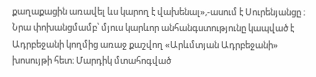քաղաքացին առավել ևս կարող է վախենալ»,-ասում է Սուրենյանցը ։
Նրա փոխանցմամբ՝ մյուս կարևոր անհանգստությունը կապված է Ադրբեջանի կողմից առաջ քաշվող «Արևմտյան Ադրբեջանի» խոսույթի հետ։ Մարդիկ մտահոգված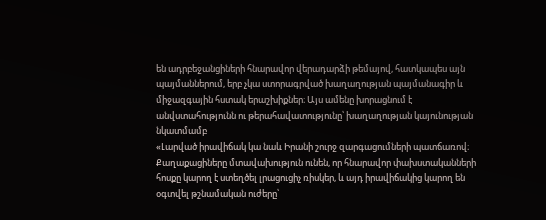են ադրբեջանցիների հնարավոր վերադարձի թեմայով, հատկապես այն պայմաններում, երբ չկա ստորագրված խաղաղության պայմանագիր և միջազգային հստակ երաշխիքներ։ Այս ամենը խորացնում է անվստահությունն ու թերահավատությունը՝ խաղաղության կայունության նկատմամբ
«Լարված իրավիճակ կա նաև Իրանի շուրջ զարգացումների պատճառով։ Քաղաքացիները մտավախություն ունեն, որ հնարավոր փախստականների հոսքը կարող է ստեղծել լրացուցիչ ռիսկեր, և այդ իրավիճակից կարող են օգտվել թշնամական ուժերը՝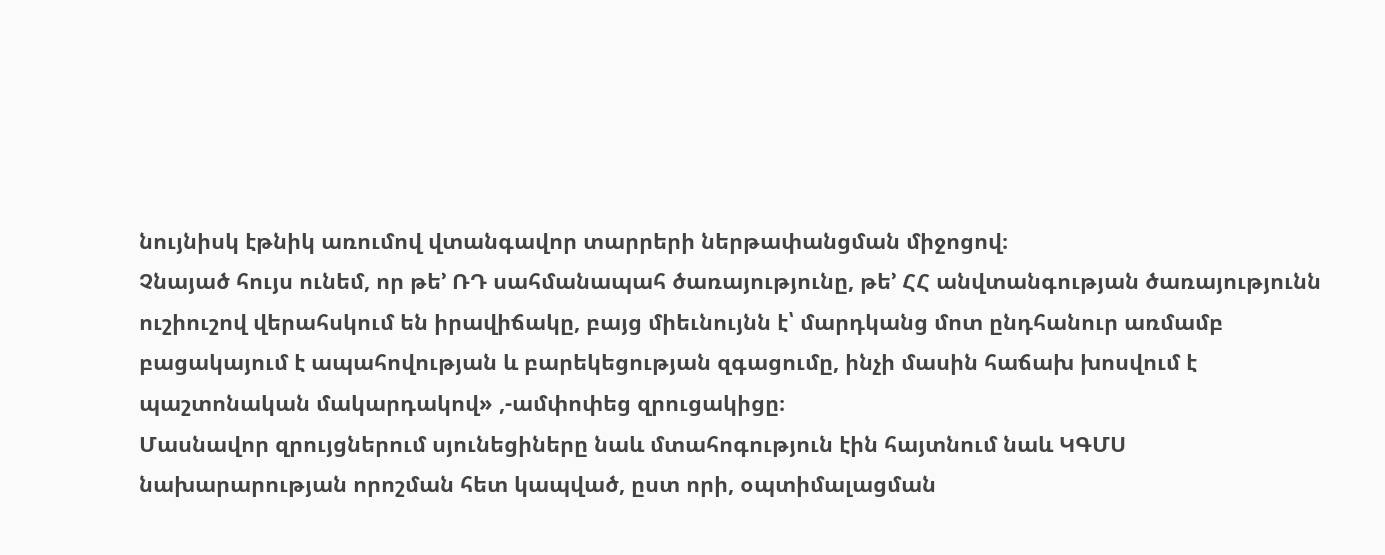նույնիսկ էթնիկ առումով վտանգավոր տարրերի ներթափանցման միջոցով։
Չնայած հույս ունեմ, որ թե’ ՌԴ սահմանապահ ծառայությունը, թե’ ՀՀ անվտանգության ծառայությունն ուշիուշով վերահսկում են իրավիճակը, բայց միեւնույնն է՝ մարդկանց մոտ ընդհանուր առմամբ բացակայում է ապահովության և բարեկեցության զգացումը, ինչի մասին հաճախ խոսվում է պաշտոնական մակարդակով» ,-ամփոփեց զրուցակիցը։
Մասնավոր զրույցներում սյունեցիները նաև մտահոգություն էին հայտնում նաև ԿԳՄՍ նախարարության որոշման հետ կապված, ըստ որի, օպտիմալացման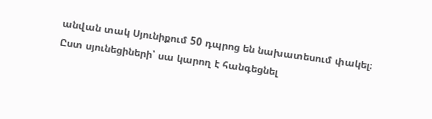անվան տակ Սյունիքում 50 դպրոց են նախատեսում փակել։
Ըստ սյունեցիների՝ սա կարող է հանգեցնել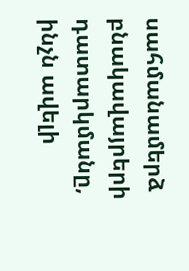սահմանամերձ բնակավայրերի դատարկմանը, ինչն ավելի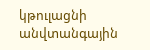կթուլացնի անվտանգային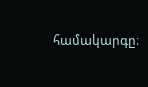համակարգը։